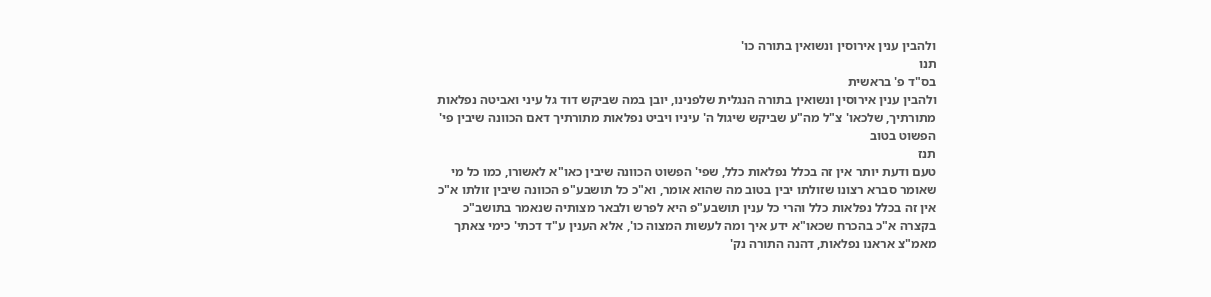ולהבין ענין אירוסין ונשואין בתורה כו'
תנו
בס"ד פ' בראשית
ולהבין ענין אירוסין ונשואין בתורה הנגלית שלפנינו, יובן במה שביקש דוד גל עיני ואביטה נפלאות מתורתיך, שלכאו' צ"ל מה"ע שביקש שיגול ה' עיניו ויביט נפלאות מתורתיך דאם הכוונה שיבין פי' הפשוט בטוב
תנז
טעם ודעת יותר אין זה בכלל נפלאות כלל, שפי' הפשוט הכוונה שיבין כאו"א לאשורו, כמו כל מי שאומר סברא רצונו שזולתו יבין בטוב מה שהוא אומר, וא"כ כל תושבע"פ הכוונה שיבין זולתו א"כ אין זה בכלל נפלאות כלל והרי כל ענין תושבע"פ היא לפרש ולבאר מצותיה שנאמר בתושב"כ בקצרה א"כ בהכרח שכאו"א ידע איך ומה לעשות המצוה כו', אלא הענין ע"ד דכתי' כימי צאתך מאמ"צ אראנו נפלאות, דהנה התורה נק'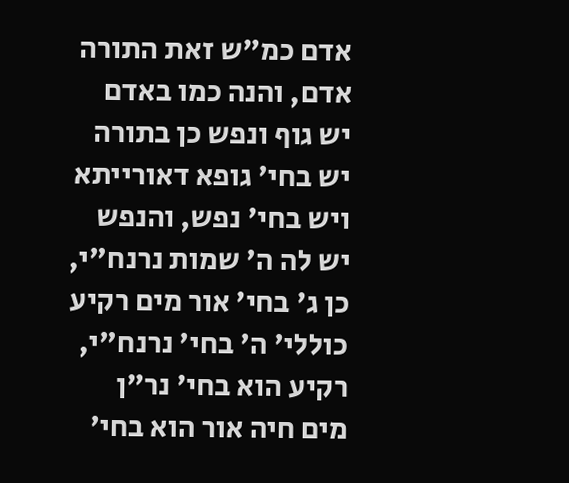אדם כמ"ש זאת התורה אדם, והנה כמו באדם יש גוף ונפש כן בתורה יש בחי' גופא דאורייתא ויש בחי' נפש, והנפש יש לה ה' שמות נרנח"י, כן ג' בחי' אור מים רקיע כוללי' ה' בחי' נרנח"י, רקיע הוא בחי' נר"ן מים חיה אור הוא בחי'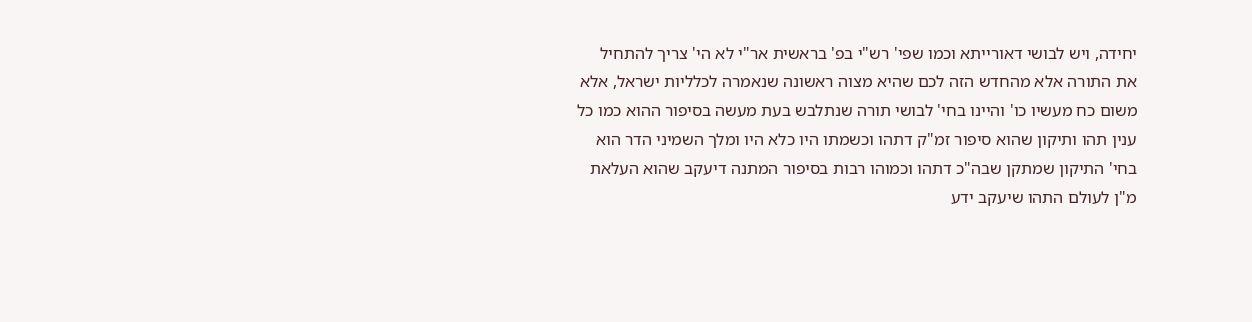יחידה, ויש לבושי דאורייתא וכמו שפי' רש"י בפ' בראשית אר"י לא הי' צריך להתחיל את התורה אלא מהחדש הזה לכם שהיא מצוה ראשונה שנאמרה לכלליות ישראל, אלא משום כח מעשיו כו' והיינו בחי' לבושי תורה שנתלבש בעת מעשה בסיפור ההוא כמו כל ענין תהו ותיקון שהוא סיפור זמ"ק דתהו וכשמתו היו כלא היו ומלך השמיני הדר הוא בחי' התיקון שמתקן שבה"כ דתהו וכמוהו רבות בסיפור המתנה דיעקב שהוא העלאת מ"ן לעולם התהו שיעקב ידע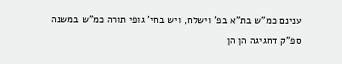ענינם כמ"ש בת"א בפ' וישלח, ויש בחי' גופי תורה כמ"ש במשנה ספ"ק דחגיגה הן הן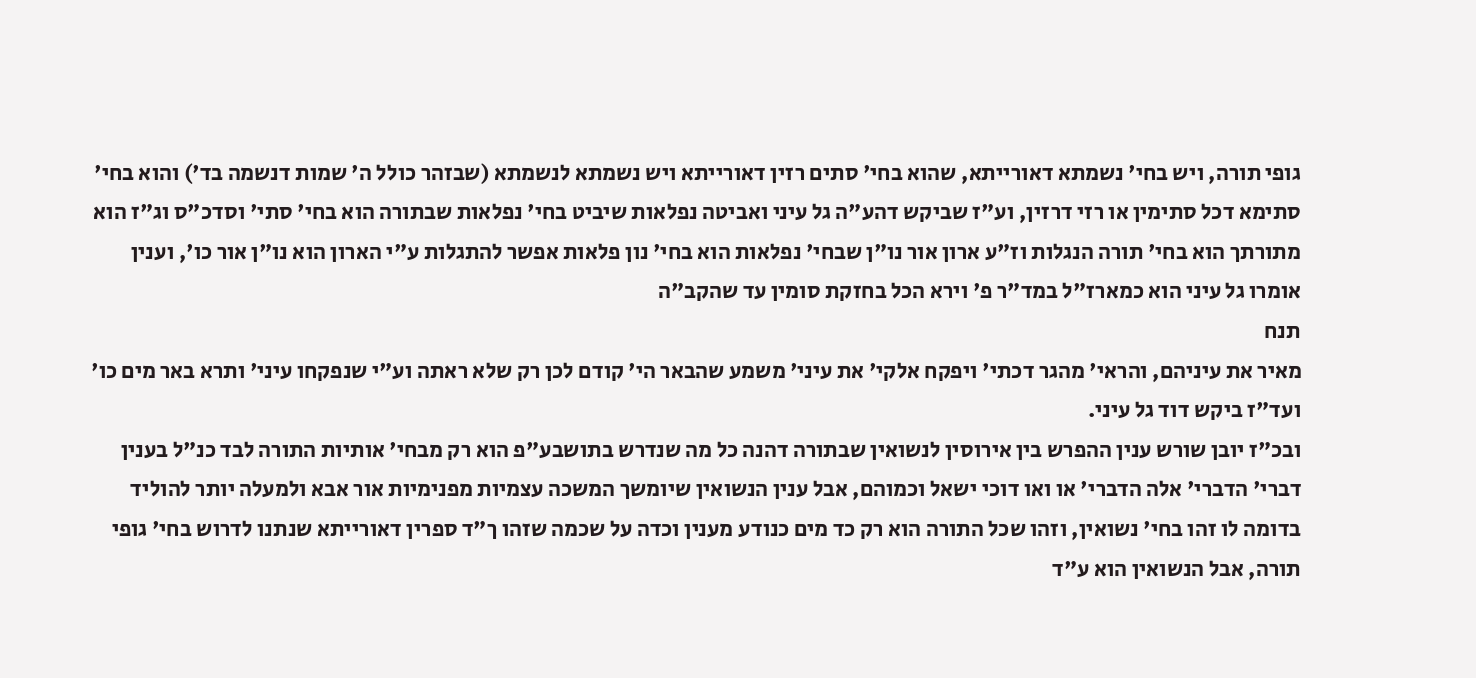גופי תורה, ויש בחי' נשמתא דאורייתא, שהוא בחי' סתים רזין דאורייתא ויש נשמתא לנשמתא (שבזהר כולל ה' שמות דנשמה בד') והוא בחי' סתימא דכל סתימין או רזי דרזין, וע"ז שביקש דהע"ה גל עיני ואביטה נפלאות שיביט בחי' נפלאות שבתורה הוא בחי' סתי' וסדכ"ס וג"ז הוא מתורתך הוא בחי' תורה הנגלות וז"ע ארון אור נו"ן שבחי' נפלאות הוא בחי' נון פלאות אפשר להתגלות ע"י הארון הוא נו"ן אור כו', וענין אומרו גל עיני הוא כמארז"ל במד"ר פ' וירא הכל בחזקת סומין עד שהקב"ה
תנח
מאיר את עיניהם, והראי' מהגר דכתי' ויפקח אלקי' את עיני' משמע שהבאר הי' קודם לכן רק שלא ראתה וע"י שנפקחו עיני' ותרא באר מים כו' ועד"ז ביקש דוד גל עיני.
ובכ"ז יובן שורש ענין ההפרש בין אירוסין לנשואין שבתורה דהנה כל מה שנדרש בתושבע"פ הוא רק מבחי' אותיות התורה לבד כנ"ל בענין דברי' הדברי' אלה הדברי' או ואו דוכי ישאל וכמוהם, אבל ענין הנשואין שיומשך המשכה עצמיות מפנימיות אור אבא ולמעלה יותר להוליד בדומה לו זהו בחי' נשואין, וזהו שכל התורה הוא רק כד מים כנודע מענין וכדה על שכמה שזהו ך"ד ספרין דאורייתא שנתנו לדרוש בחי' גופי תורה, אבל הנשואין הוא ע"ד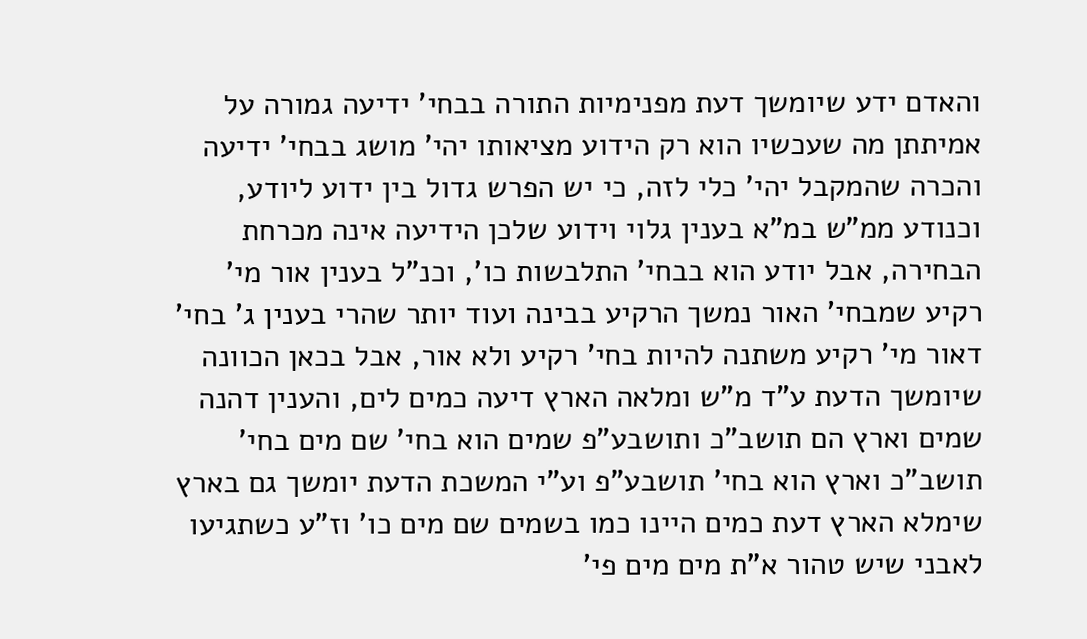והאדם ידע שיומשך דעת מפנימיות התורה בבחי' ידיעה גמורה על אמיתתן מה שעכשיו הוא רק הידוע מציאותו יהי' מושג בבחי' ידיעה והכרה שהמקבל יהי' כלי לזה, כי יש הפרש גדול בין ידוע ליודע, וכנודע ממ"ש במ"א בענין גלוי וידוע שלכן הידיעה אינה מכרחת הבחירה, אבל יודע הוא בבחי' התלבשות כו', וכנ"ל בענין אור מי' רקיע שמבחי' האור נמשך הרקיע בבינה ועוד יותר שהרי בענין ג' בחי' דאור מי' רקיע משתנה להיות בחי' רקיע ולא אור, אבל בכאן הכוונה שיומשך הדעת ע"ד מ"ש ומלאה הארץ דיעה כמים לים, והענין דהנה שמים וארץ הם תושב"כ ותושבע"פ שמים הוא בחי' שם מים בחי' תושב"כ וארץ הוא בחי' תושבע"פ וע"י המשכת הדעת יומשך גם בארץ שימלא הארץ דעת כמים היינו כמו בשמים שם מים כו' וז"ע כשתגיעו לאבני שיש טהור א"ת מים מים פי'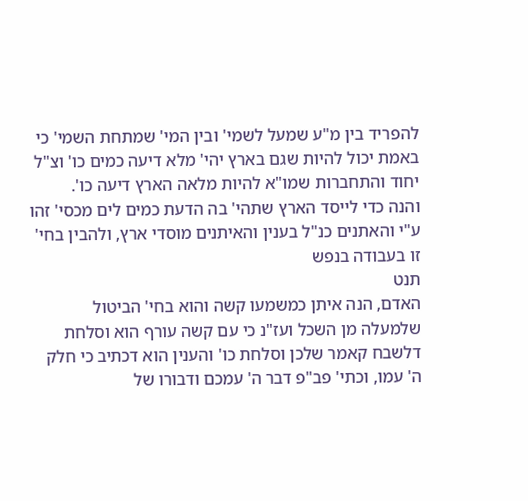להפריד בין מ"ע שמעל לשמי' ובין המי' שמתחת השמי' כי באמת יכול להיות שגם בארץ יהי' מלא דיעה כמים כו' וצ"ל יחוד והתחברות שמו"א להיות מלאה הארץ דיעה כו'.
והנה כדי לייסד הארץ שתהי' בה הדעת כמים לים מכסי' זהו ע"י והאתנים כנ"ל בענין והאיתנים מוסדי ארץ, ולהבין בחי' זו בעבודה בנפש
תנט
האדם, הנה איתן כמשמעו קשה והוא בחי' הביטול שלמעלה מן השכל ועז"נ כי עם קשה עורף הוא וסלחת דלשבח קאמר שלכן וסלחת כו' והענין הוא דכתיב כי חלק ה' עמו, וכתי' פב"פ דבר ה' עמכם ודבורו של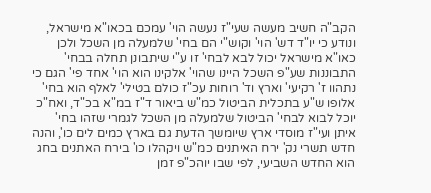הקב"ה חשיב מעשה שעי"ז נעשה הוי' עמכם בכאו"א מישראל, ונודע כי יו"ד דש' הוי' וקוש"י הם בחי' שלמעלה מן השכל ולכן כאו"א מישראל יכול לבא לבחי' זו ע"י שיתבונן תחלה בבחי' התבוננות שע"פ השכל היינו שהוי' אלקינו הוא הוי' אחד פי' הגם כי נתהוו ז' רקיעי' וארץ וד' רוחות עכ"ז כולם בטילי' לאלף הוא בחי' אלופו ש"ע בתכלית הביטול כמ"ש ביאור ד"ז במ"א בכ"ד, ואח"כ יוכל לבוא לבחי' הביטול שלמעלה מן השכל לגמרי שזהו בחי' איתן ועי"ז מוסדי ארץ שיומשך הדעת גם בארץ כמים לים כו', והנה חדש תשרי נק' ירח האיתנים כמ"ש ויקהלו כו' בירח האתנים בחג הוא החדש השביעי, לפי שבו יוהכ"פ זמן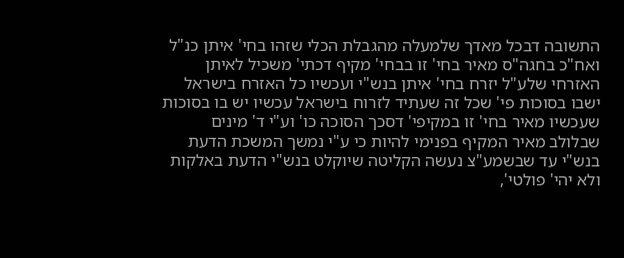התשובה דבכל מאדך שלמעלה מהגבלת הכלי שזהו בחי' איתן כנ"ל ואח"כ בחגה"ס מאיר בחי' זו בבחי' מקיף דכתי' משכיל לאיתן האזרחי שלע"ל יזרח בחי' איתן בנש"י ועכשיו כל האזרח בישראל ישבו בסוכות פי' שכל זה שעתיד לזרוח בישראל עכשיו יש בו בסוכות שעכשיו מאיר בחי' זו במקיפי' דסכך הסוכה כו' וע"י ד' מינים שבלולב מאיר המקיף בפנימי להיות כי ע"י נמשך המשכת הדעת בנש"י עד שבשמע"צ נעשה הקליטה שיוקלט בנש"י הדעת באלקות ולא יהי' פולטי',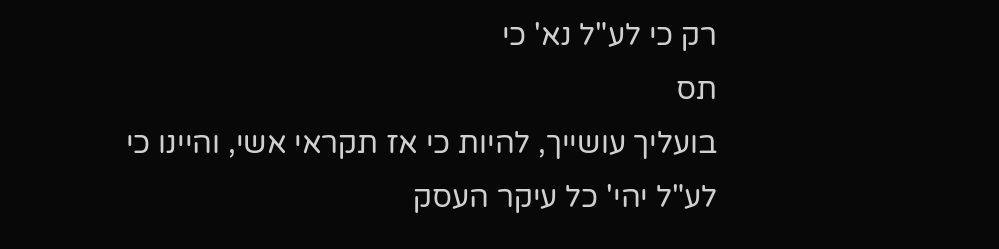רק כי לע"ל נא' כי
תס
בועליך עושייך, להיות כי אז תקראי אשי, והיינו כי לע"ל יהי' כל עיקר העסק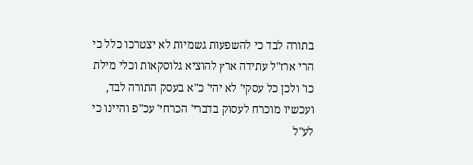בתורה לבד כי להשפעות גשמיות לא יצטרכו כלל כי הרי ארז"ל עתידה ארץ להוציא גלוסקאות וכלי מילת כו' ולכן כל עסקי' לא יהי' כ"א בעסק התורה לבד, ועכשיו מוכרח לעסוק בדברי' הכרחי' עכ"פ והיינו כי לע"ל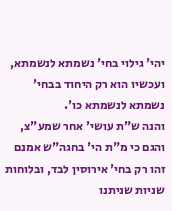יהי' גילוי בחי' נשמתא לנשמתא, ועכשיו הוא רק היחוד בבחי' נשמתא לנשמתא כו'.
והנה ש"ת עושי' אחר שמע"צ, והגם כי מ"ת הי' בחגה"ש אמנם זהו רק בחי' אירוסין לבד, ובלוחות שניות שניתנו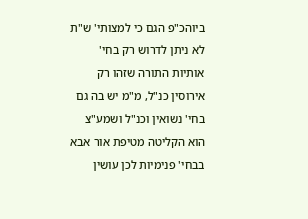ביוהכ"פ הגם כי למצותי' ש"ת לא ניתן לדרוש רק בחי' אותיות התורה שזהו רק אירוסין כנ"ל, מ"מ יש בה גם בחי' נשואין וכנ"ל ושמע"צ הוא הקליטה מטיפת אור אבא בבחי' פנימיות לכן עושין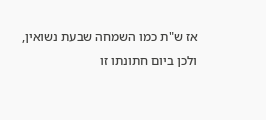אז ש"ת כמו השמחה שבעת נשואין, ולכן ביום חתונתו זו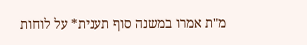מ"ת אמרו במשנה סוף תענית* על לוחות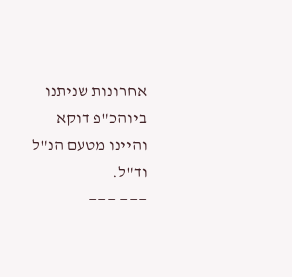אחרונות שניתנו ביוהכ"פ דוקא והיינו מטעם הנ"ל וד"ל.
——— ———